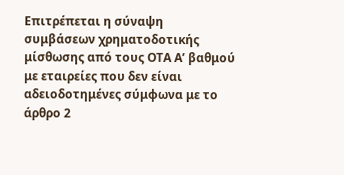Επιτρέπεται η σύναψη συμβάσεων χρηματοδοτικής μίσθωσης από τους ΟΤΑ Α’ βαθμού με εταιρείες που δεν είναι αδειοδοτημένες σύμφωνα με το άρθρο 2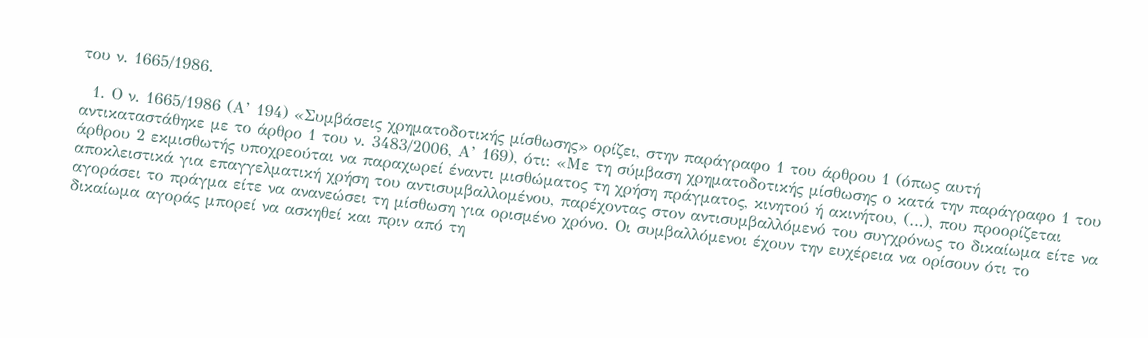του ν. 1665/1986.

  1. Ο ν. 1665/1986 (Α’ 194) «Συμβάσεις χρηματοδοτικής μίσθωσης» ορίζει, στην παράγραφο 1 του άρθρου 1 (όπως αυτή αντικαταστάθηκε με το άρθρο 1 του ν. 3483/2006, Α’ 169), ότι: «Με τη σύμβαση χρηματοδοτικής μίσθωσης ο κατά την παράγραφο 1 του άρθρου 2 εκμισθωτής υποχρεούται να παραχωρεί έναντι μισθώματος τη χρήση πράγματος, κινητού ή ακινήτου, (…), που προορίζεται αποκλειστικά για επαγγελματική χρήση του αντισυμβαλλομένου, παρέχοντας στον αντισυμβαλλόμενό του συγχρόνως το δικαίωμα είτε να αγοράσει το πράγμα είτε να ανανεώσει τη μίσθωση για ορισμένο χρόνο. Οι συμβαλλόμενοι έχουν την ευχέρεια να ορίσουν ότι το δικαίωμα αγοράς μπορεί να ασκηθεί και πριν από τη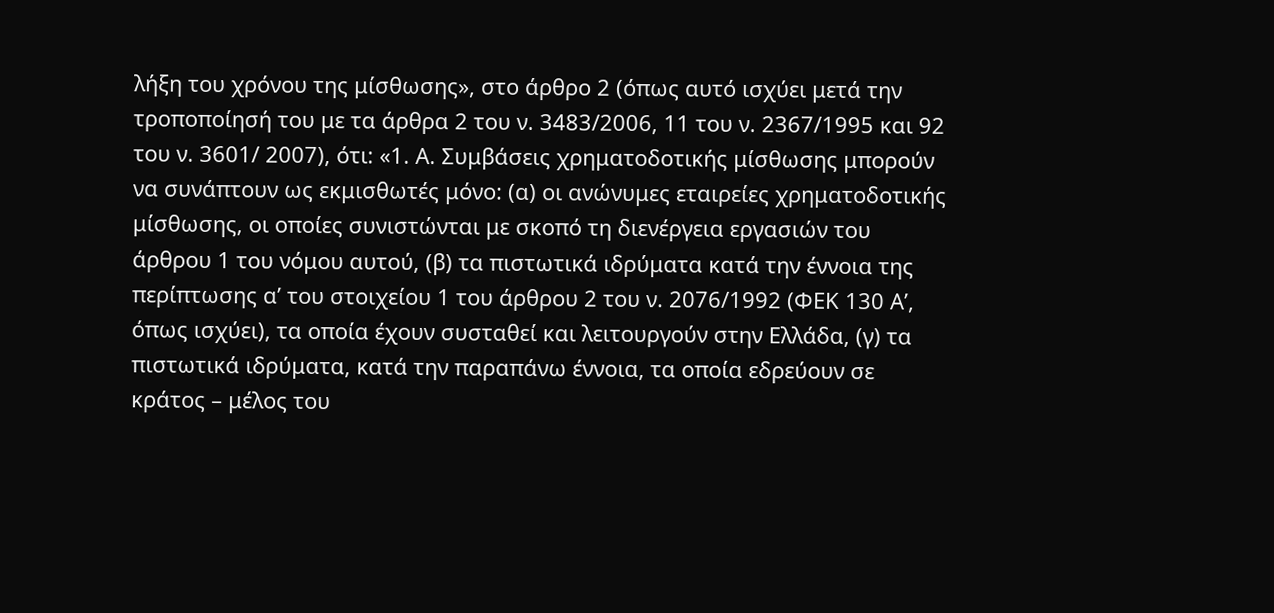λήξη του χρόνου της μίσθωσης», στο άρθρο 2 (όπως αυτό ισχύει μετά την τροποποίησή του με τα άρθρα 2 του ν. 3483/2006, 11 του ν. 2367/1995 και 92 του ν. 3601/ 2007), ότι: «1. Α. Συμβάσεις χρηματοδοτικής μίσθωσης μπορούν να συνάπτουν ως εκμισθωτές μόνο: (α) οι ανώνυμες εταιρείες χρηματοδοτικής μίσθωσης, οι οποίες συνιστώνται με σκοπό τη διενέργεια εργασιών του άρθρου 1 του νόμου αυτού, (β) τα πιστωτικά ιδρύματα κατά την έννοια της περίπτωσης α’ του στοιχείου 1 του άρθρου 2 του ν. 2076/1992 (ΦΕΚ 130 Α’, όπως ισχύει), τα οποία έχουν συσταθεί και λειτουργούν στην Ελλάδα, (γ) τα πιστωτικά ιδρύματα, κατά την παραπάνω έννοια, τα οποία εδρεύουν σε κράτος – μέλος του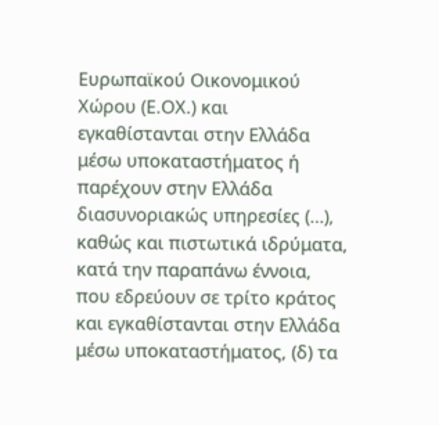Ευρωπαϊκού Οικονομικού Χώρου (Ε.ΟΧ.) και εγκαθίστανται στην Ελλάδα μέσω υποκαταστήματος ή παρέχουν στην Ελλάδα διασυνοριακώς υπηρεσίες (…), καθώς και πιστωτικά ιδρύματα, κατά την παραπάνω έννοια, που εδρεύουν σε τρίτο κράτος και εγκαθίστανται στην Ελλάδα μέσω υποκαταστήματος, (δ) τα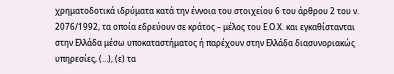χρηματοδοτικά ιδρύματα κατά την έννοια του στοιχείου 6 του άρθρου 2 του ν. 2076/1992, τα οποία εδρεύουν σε κράτος – μέλος του Ε.Ο.Χ. και εγκαθίστανται στην Ελλάδα μέσω υποκαταστήματος ή παρέχουν στην Ελλάδα διασυνοριακώς υπηρεσίες, (…), (ε) τα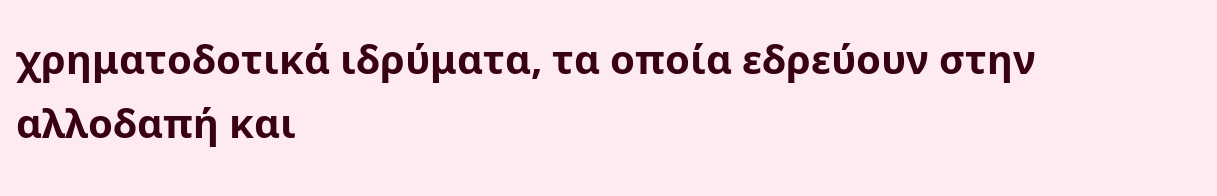χρηματοδοτικά ιδρύματα, τα οποία εδρεύουν στην αλλοδαπή και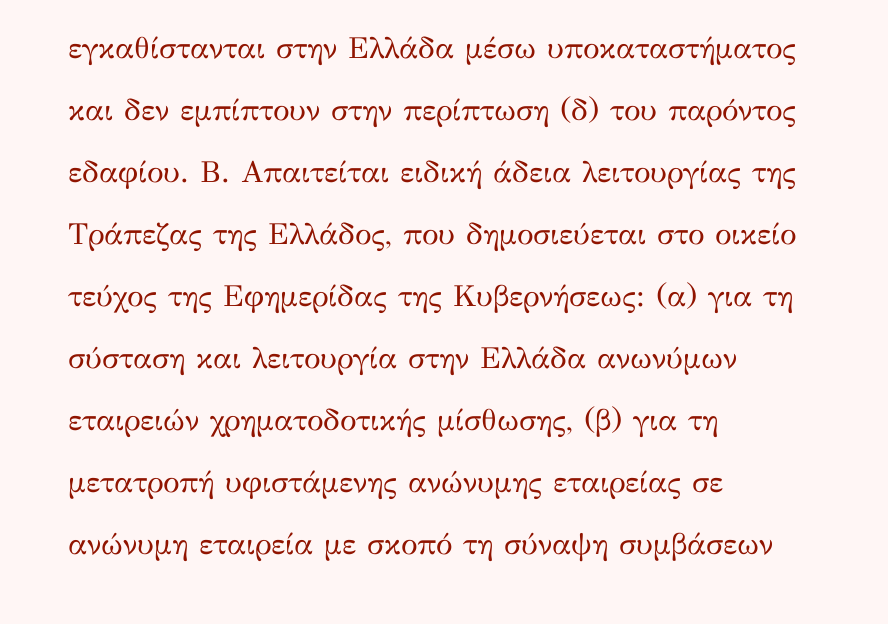εγκαθίστανται στην Ελλάδα μέσω υποκαταστήματος και δεν εμπίπτουν στην περίπτωση (δ) του παρόντος εδαφίου. Β. Απαιτείται ειδική άδεια λειτουργίας της Τράπεζας της Ελλάδος, που δημοσιεύεται στο οικείο τεύχος της Εφημερίδας της Κυβερνήσεως: (α) για τη σύσταση και λειτουργία στην Ελλάδα ανωνύμων εταιρειών χρηματοδοτικής μίσθωσης, (β) για τη μετατροπή υφιστάμενης ανώνυμης εταιρείας σε ανώνυμη εταιρεία με σκοπό τη σύναψη συμβάσεων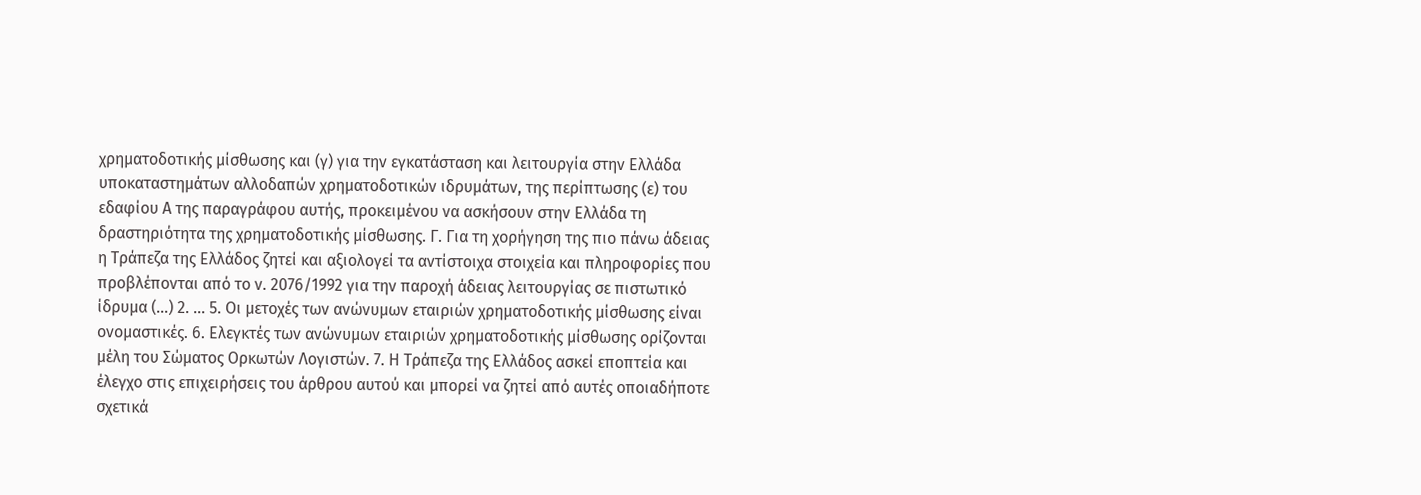χρηματοδοτικής μίσθωσης και (γ) για την εγκατάσταση και λειτουργία στην Ελλάδα υποκαταστημάτων αλλοδαπών χρηματοδοτικών ιδρυμάτων, της περίπτωσης (ε) του εδαφίου Α της παραγράφου αυτής, προκειμένου να ασκήσουν στην Ελλάδα τη δραστηριότητα της χρηματοδοτικής μίσθωσης. Γ. Για τη χορήγηση της πιο πάνω άδειας η Τράπεζα της Ελλάδος ζητεί και αξιολογεί τα αντίστοιχα στοιχεία και πληροφορίες που προβλέπονται από το ν. 2076/1992 για την παροχή άδειας λειτουργίας σε πιστωτικό ίδρυμα (…) 2. … 5. Οι μετοχές των ανώνυμων εταιριών χρηματοδοτικής μίσθωσης είναι ονομαστικές. 6. Ελεγκτές των ανώνυμων εταιριών χρηματοδοτικής μίσθωσης ορίζονται μέλη του Σώματος Ορκωτών Λογιστών. 7. Η Τράπεζα της Ελλάδος ασκεί εποπτεία και έλεγχο στις επιχειρήσεις του άρθρου αυτού και μπορεί να ζητεί από αυτές οποιαδήποτε σχετικά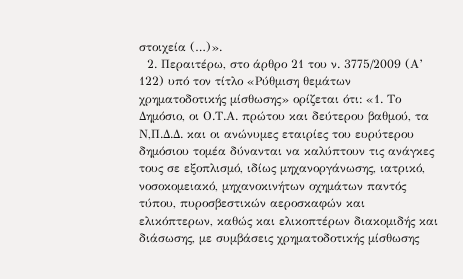στοιχεία (…)».
  2. Περαιτέρω, στο άρθρο 21 του ν. 3775/2009 (Α’ 122) υπό τον τίτλο «Ρύθμιση θεμάτων χρηματοδοτικής μίσθωσης» ορίζεται ότι: «1. Το Δημόσιο, οι Ο.Τ.Α. πρώτου και δεύτερου βαθμού, τα Ν,Π.Δ.Δ. και οι ανώνυμες εταιρίες του ευρύτερου δημόσιου τομέα δύνανται να καλύπτουν τις ανάγκες τους σε εξοπλισμό, ιδίως μηχανοργάνωσης, ιατρικό, νοσοκομειακό, μηχανοκινήτων οχημάτων παντός τύπου, πυροσβεστικών αεροσκαφών και ελικόπτερων, καθώς και ελικοπτέρων διακομιδής και διάσωσης, με συμβάσεις χρηματοδοτικής μίσθωσης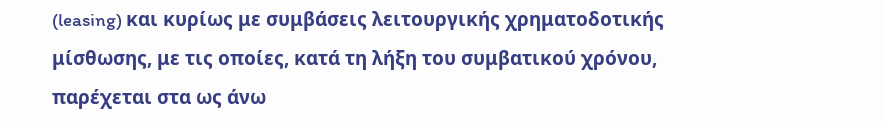(leasing) και κυρίως με συμβάσεις λειτουργικής χρηματοδοτικής μίσθωσης, με τις οποίες, κατά τη λήξη του συμβατικού χρόνου, παρέχεται στα ως άνω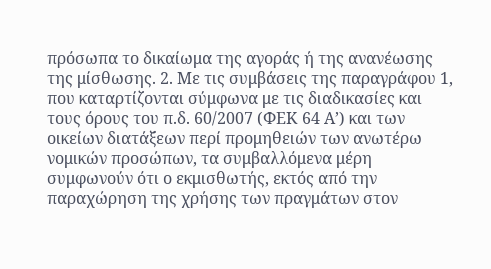πρόσωπα το δικαίωμα της αγοράς ή της ανανέωσης της μίσθωσης. 2. Με τις συμβάσεις της παραγράφου 1, που καταρτίζονται σύμφωνα με τις διαδικασίες και τους όρους του π.δ. 60/2007 (ΦΕΚ 64 Α’) και των οικείων διατάξεων περί προμηθειών των ανωτέρω νομικών προσώπων, τα συμβαλλόμενα μέρη συμφωνούν ότι ο εκμισθωτής, εκτός από την παραχώρηση της χρήσης των πραγμάτων στον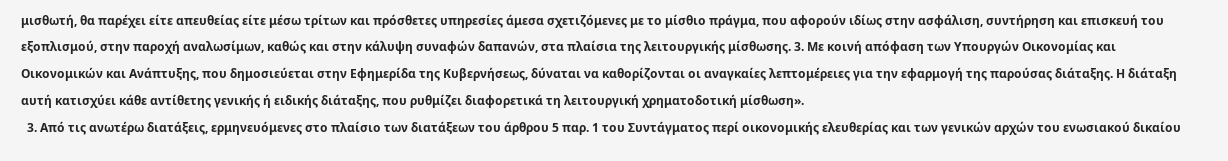μισθωτή, θα παρέχει είτε απευθείας είτε μέσω τρίτων και πρόσθετες υπηρεσίες άμεσα σχετιζόμενες με το μίσθιο πράγμα, που αφορούν ιδίως στην ασφάλιση, συντήρηση και επισκευή του εξοπλισμού, στην παροχή αναλωσίμων, καθώς και στην κάλυψη συναφών δαπανών, στα πλαίσια της λειτουργικής μίσθωσης. 3. Με κοινή απόφαση των Υπουργών Οικονομίας και Οικονομικών και Ανάπτυξης, που δημοσιεύεται στην Εφημερίδα της Κυβερνήσεως, δύναται να καθορίζονται οι αναγκαίες λεπτομέρειες για την εφαρμογή της παρούσας διάταξης. Η διάταξη αυτή κατισχύει κάθε αντίθετης γενικής ή ειδικής διάταξης, που ρυθμίζει διαφορετικά τη λειτουργική χρηματοδοτική μίσθωση».
  3. Από τις ανωτέρω διατάξεις, ερμηνευόμενες στο πλαίσιο των διατάξεων του άρθρου 5 παρ. 1 του Συντάγματος περί οικονομικής ελευθερίας και των γενικών αρχών του ενωσιακού δικαίου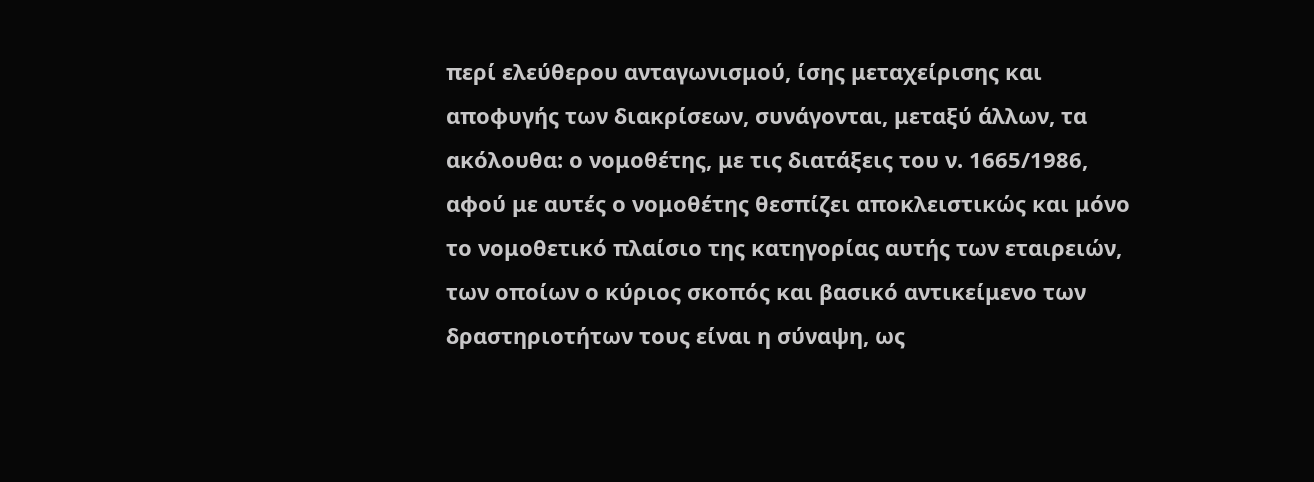περί ελεύθερου ανταγωνισμού, ίσης μεταχείρισης και αποφυγής των διακρίσεων, συνάγονται, μεταξύ άλλων, τα ακόλουθα: ο νομοθέτης, με τις διατάξεις του ν. 1665/1986, αφού με αυτές ο νομοθέτης θεσπίζει αποκλειστικώς και μόνο το νομοθετικό πλαίσιο της κατηγορίας αυτής των εταιρειών, των οποίων ο κύριος σκοπός και βασικό αντικείμενο των δραστηριοτήτων τους είναι η σύναψη, ως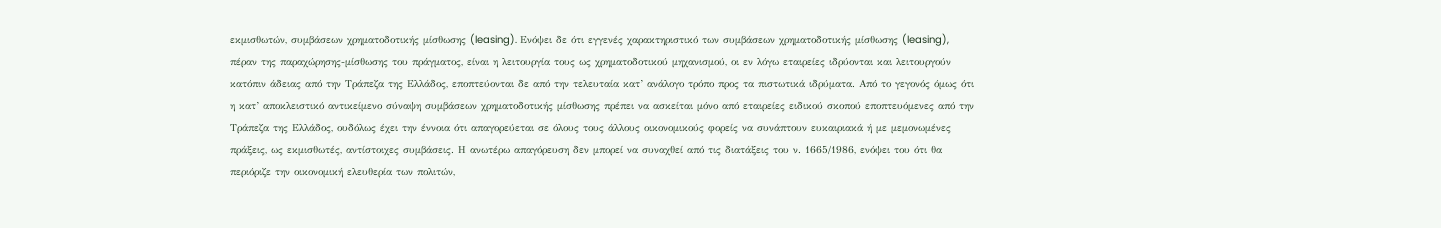εκμισθωτών, συμβάσεων χρηματοδοτικής μίσθωσης (leasing). Ενόψει δε ότι εγγενές χαρακτηριστικό των συμβάσεων χρηματοδοτικής μίσθωσης (leasing), πέραν της παραχώρησης-μίσθωσης του πράγματος, είναι η λειτουργία τους ως χρηματοδοτικού μηχανισμού, οι εν λόγω εταιρείες ιδρύονται και λειτουργούν κατόπιν άδειας από την Τράπεζα της Ελλάδος, εποπτεύονται δε από την τελευταία κατ’ ανάλογο τρόπο προς τα πιστωτικά ιδρύματα. Από το γεγονός όμως ότι η κατ’ αποκλειστικό αντικείμενο σύναψη συμβάσεων χρηματοδοτικής μίσθωσης πρέπει να ασκείται μόνο από εταιρείες ειδικού σκοπού εποπτευόμενες από την Τράπεζα της Ελλάδος, ουδόλως έχει την έννοια ότι απαγορεύεται σε όλους τους άλλους οικονομικούς φορείς να συνάπτουν ευκαιριακά ή με μεμονωμένες πράξεις, ως εκμισθωτές, αντίστοιχες συμβάσεις. Η ανωτέρω απαγόρευση δεν μπορεί να συναχθεί από τις διατάξεις του ν. 1665/1986, ενόψει του ότι θα περιόριζε την οικονομική ελευθερία των πολιτών,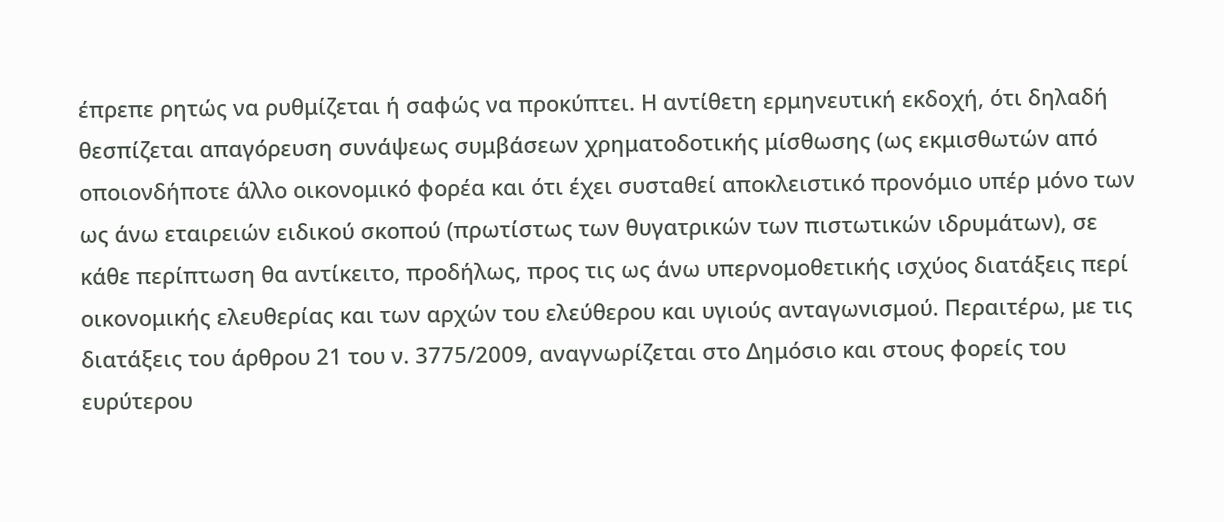έπρεπε ρητώς να ρυθμίζεται ή σαφώς να προκύπτει. Η αντίθετη ερμηνευτική εκδοχή, ότι δηλαδή θεσπίζεται απαγόρευση συνάψεως συμβάσεων χρηματοδοτικής μίσθωσης (ως εκμισθωτών από οποιονδήποτε άλλο οικονομικό φορέα και ότι έχει συσταθεί αποκλειστικό προνόμιο υπέρ μόνο των ως άνω εταιρειών ειδικού σκοπού (πρωτίστως των θυγατρικών των πιστωτικών ιδρυμάτων), σε κάθε περίπτωση θα αντίκειτο, προδήλως, προς τις ως άνω υπερνομοθετικής ισχύος διατάξεις περί οικονομικής ελευθερίας και των αρχών του ελεύθερου και υγιούς ανταγωνισμού. Περαιτέρω, με τις διατάξεις του άρθρου 21 του ν. 3775/2009, αναγνωρίζεται στο Δημόσιο και στους φορείς του ευρύτερου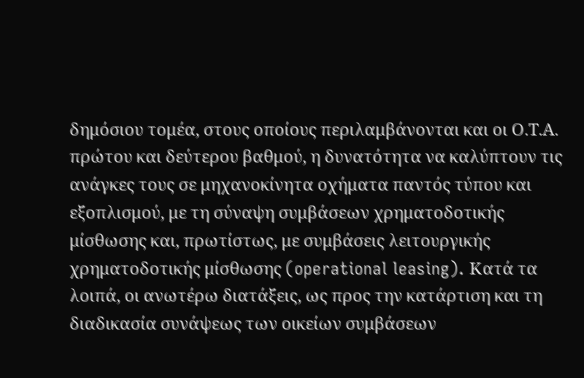δημόσιου τομέα, στους οποίους περιλαμβάνονται και οι Ο.Τ.Α. πρώτου και δεύτερου βαθμού, η δυνατότητα να καλύπτουν τις ανάγκες τους σε μηχανοκίνητα οχήματα παντός τύπου και εξοπλισμού, με τη σύναψη συμβάσεων χρηματοδοτικής μίσθωσης και, πρωτίστως, με συμβάσεις λειτουργικής χρηματοδοτικής μίσθωσης (operational leasing). Κατά τα λοιπά, οι ανωτέρω διατάξεις, ως προς την κατάρτιση και τη διαδικασία συνάψεως των οικείων συμβάσεων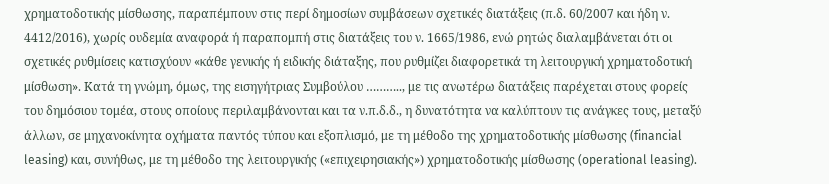χρηματοδοτικής μίσθωσης, παραπέμπουν στις περί δημοσίων συμβάσεων σχετικές διατάξεις (π.δ. 60/2007 και ήδη ν. 4412/2016), χωρίς ουδεμία αναφορά ή παραπομπή στις διατάξεις του ν. 1665/1986, ενώ ρητώς διαλαμβάνεται ότι οι σχετικές ρυθμίσεις κατισχύουν «κάθε γενικής ή ειδικής διάταξης, που ρυθμίζει διαφορετικά τη λειτουργική χρηματοδοτική μίσθωση». Κατά τη γνώμη, όμως, της εισηγήτριας Συμβούλου ……….., με τις ανωτέρω διατάξεις παρέχεται στους φορείς του δημόσιου τομέα, στους οποίους περιλαμβάνονται και τα ν.π.δ.δ., η δυνατότητα να καλύπτουν τις ανάγκες τους, μεταξύ άλλων, σε μηχανοκίνητα οχήματα παντός τύπου και εξοπλισμό, με τη μέθοδο της χρηματοδοτικής μίσθωσης (financial leasing) και, συνήθως, με τη μέθοδο της λειτουργικής («επιχειρησιακής») χρηματοδοτικής μίσθωσης (operational leasing).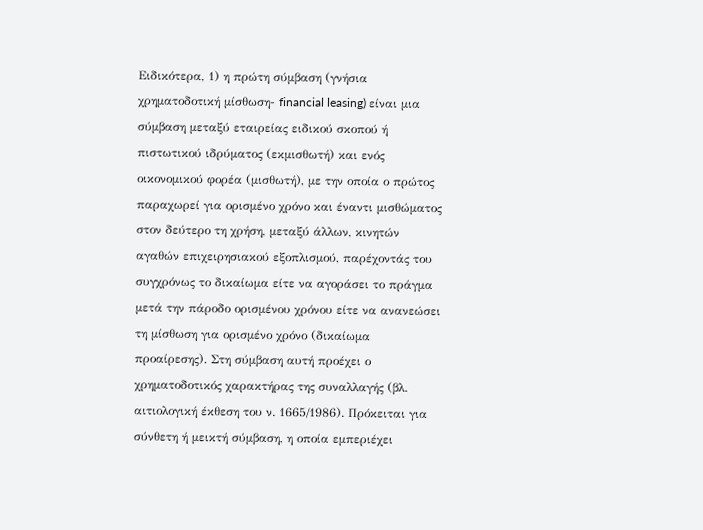Ειδικότερα, 1) η πρώτη σύμβαση (γνήσια χρηματοδοτική μίσθωση- financial leasing) είναι μια σύμβαση μεταξύ εταιρείας ειδικού σκοπού ή πιστωτικού ιδρύματος (εκμισθωτή) και ενός οικονομικού φορέα (μισθωτή), με την οποία ο πρώτος παραχωρεί για ορισμένο χρόνο και έναντι μισθώματος στον δεύτερο τη χρήση, μεταξύ άλλων, κινητών αγαθών επιχειρησιακού εξοπλισμού, παρέχοντάς του συγχρόνως το δικαίωμα είτε να αγοράσει το πράγμα μετά την πάροδο ορισμένου χρόνου είτε να ανανεώσει τη μίσθωση για ορισμένο χρόνο (δικαίωμα προαίρεσης). Στη σύμβαση αυτή προέχει ο χρηματοδοτικός χαρακτήρας της συναλλαγής (βλ. αιτιολογική έκθεση του ν. 1665/1986). Πρόκειται για σύνθετη ή μεικτή σύμβαση, η οποία εμπεριέχει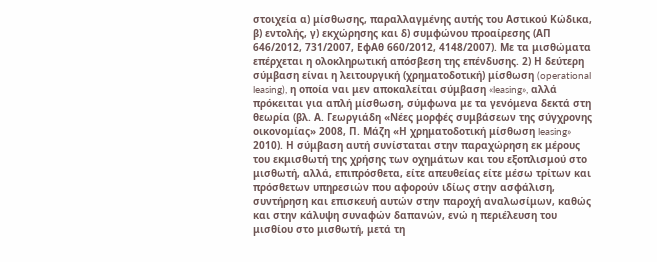στοιχεία α) μίσθωσης, παραλλαγμένης αυτής του Αστικού Κώδικα, β) εντολής, γ) εκχώρησης και δ) συμφώνου προαίρεσης (ΑΠ 646/2012, 731/2007, ΕφΑθ 660/2012, 4148/2007). Με τα μισθώματα επέρχεται η ολοκληρωτική απόσβεση της επένδυσης. 2) Η δεύτερη σύμβαση είναι η λειτουργική (χρηματοδοτική) μίσθωση (operational leasing), η οποία ναι μεν αποκαλείται σύμβαση «leasing», αλλά πρόκειται για απλή μίσθωση, σύμφωνα με τα γενόμενα δεκτά στη θεωρία (βλ. Α. Γεωργιάδη «Νέες μορφές συμβάσεων της σύγχρονης οικονομίας» 2008, Π. Μάζη «Η χρηματοδοτική μίσθωση leasing» 2010). Η σύμβαση αυτή συνίσταται στην παραχώρηση εκ μέρους του εκμισθωτή της χρήσης των οχημάτων και του εξοπλισμού στο μισθωτή, αλλά, επιπρόσθετα, είτε απευθείας είτε μέσω τρίτων και πρόσθετων υπηρεσιών που αφορούν ιδίως στην ασφάλιση, συντήρηση και επισκευή αυτών στην παροχή αναλωσίμων, καθώς και στην κάλυψη συναφών δαπανών, ενώ η περιέλευση του μισθίου στο μισθωτή, μετά τη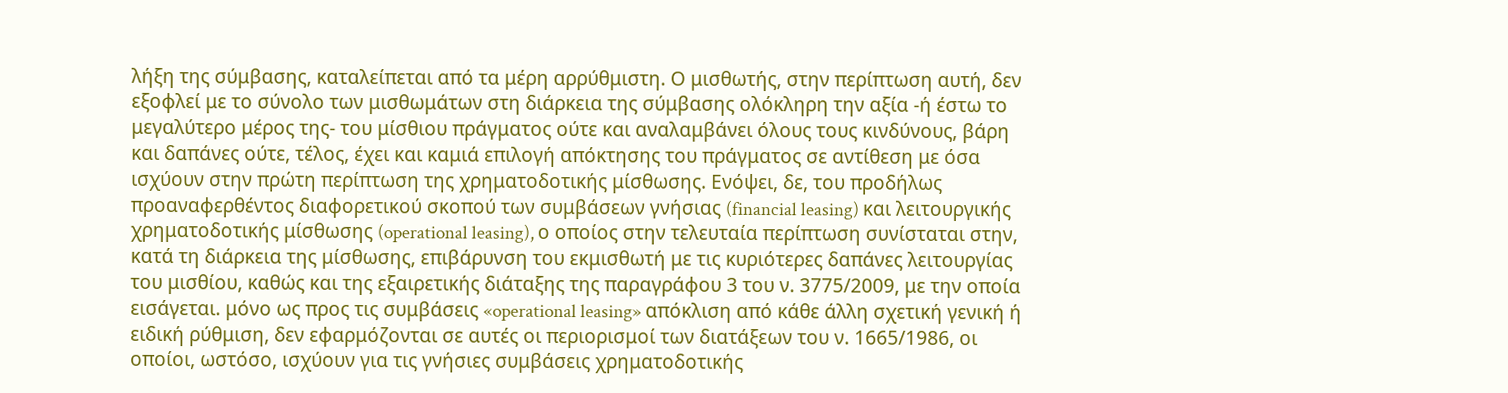λήξη της σύμβασης, καταλείπεται από τα μέρη αρρύθμιστη. Ο μισθωτής, στην περίπτωση αυτή, δεν εξοφλεί με το σύνολο των μισθωμάτων στη διάρκεια της σύμβασης ολόκληρη την αξία -ή έστω το μεγαλύτερο μέρος της- του μίσθιου πράγματος ούτε και αναλαμβάνει όλους τους κινδύνους, βάρη και δαπάνες ούτε, τέλος, έχει και καμιά επιλογή απόκτησης του πράγματος σε αντίθεση με όσα ισχύουν στην πρώτη περίπτωση της χρηματοδοτικής μίσθωσης. Ενόψει, δε, του προδήλως προαναφερθέντος διαφορετικού σκοπού των συμβάσεων γνήσιας (financial leasing) και λειτουργικής χρηματοδοτικής μίσθωσης (operational leasing), ο οποίος στην τελευταία περίπτωση συνίσταται στην, κατά τη διάρκεια της μίσθωσης, επιβάρυνση του εκμισθωτή με τις κυριότερες δαπάνες λειτουργίας του μισθίου, καθώς και της εξαιρετικής διάταξης της παραγράφου 3 του ν. 3775/2009, με την οποία εισάγεται. μόνο ως προς τις συμβάσεις «operational leasing» απόκλιση από κάθε άλλη σχετική γενική ή ειδική ρύθμιση, δεν εφαρμόζονται σε αυτές οι περιορισμοί των διατάξεων του ν. 1665/1986, οι οποίοι, ωστόσο, ισχύουν για τις γνήσιες συμβάσεις χρηματοδοτικής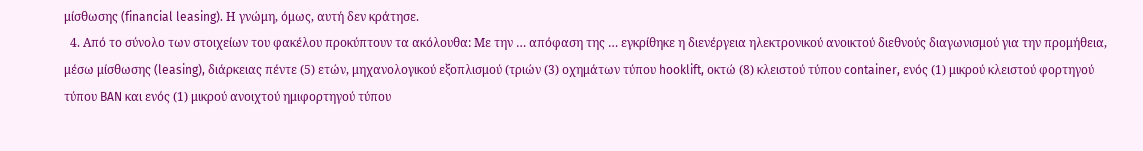μίσθωσης (financial leasing). Η γνώμη, όμως, αυτή δεν κράτησε.
  4. Από το σύνολο των στοιχείων του φακέλου προκύπτουν τα ακόλουθα: Με την … απόφαση της … εγκρίθηκε η διενέργεια ηλεκτρονικού ανοικτού διεθνούς διαγωνισμού για την προμήθεια, μέσω μίσθωσης (leasing), διάρκειας πέντε (5) ετών, μηχανολογικού εξοπλισμού (τριών (3) οχημάτων τύπου hooklift, οκτώ (8) κλειστού τύπου container, ενός (1) μικρού κλειστού φορτηγού τύπου BAN και ενός (1) μικρού ανοιχτού ημιφορτηγού τύπου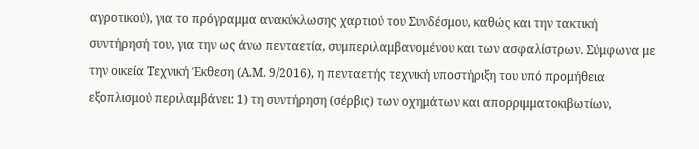αγροτικού), για το πρόγραμμα ανακύκλωσης χαρτιού του Συνδέσμου, καθώς και την τακτική συντήρησή του, για την ως άνω πενταετία, συμπεριλαμβανομένου και των ασφαλίστρων. Σύμφωνα με την οικεία Τεχνική Έκθεση (Α.Μ. 9/2016), η πενταετής τεχνική υποστήριξη του υπό προμήθεια εξοπλισμού περιλαμβάνει: 1) τη συντήρηση (σέρβις) των οχημάτων και απορριμματοκιβωτίων,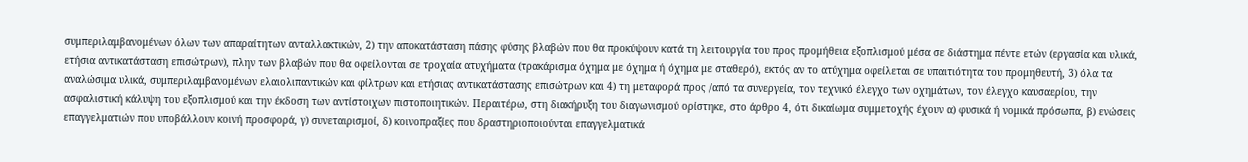συμπεριλαμβανομένων όλων των απαραίτητων ανταλλακτικών, 2) την αποκατάσταση πάσης φύσης βλαβών που θα προκύψουν κατά τη λειτουργία του προς προμήθεια εξοπλισμού μέσα σε διάστημα πέντε ετών (εργασία και υλικά, ετήσια αντικατάσταση επισώτρων), πλην των βλαβών που θα οφείλονται σε τροχαία ατυχήματα (τρακάρισμα όχημα με όχημα ή όχημα με σταθερό), εκτός αν το ατύχημα οφείλεται σε υπαιτιότητα του προμηθευτή, 3) όλα τα αναλώσιμα υλικά, συμπεριλαμβανομένων ελαιολιπαντικών και φίλτρων και ετήσιας αντικατάστασης επισώτρων και 4) τη μεταφορά προς /από τα συνεργεία, τον τεχνικό έλεγχο των οχημάτων, τον έλεγχο καυσαερίου, την ασφαλιστική κάλυψη του εξοπλισμού και την έκδοση των αντίστοιχων πιστοποιητικών. Περαιτέρω, στη διακήρυξη του διαγωνισμού ορίστηκε, στο άρθρο 4, ότι δικαίωμα συμμετοχής έχουν α) φυσικά ή νομικά πρόσωπα, β) ενώσεις επαγγελματιών που υποβάλλουν κοινή προσφορά, γ) συνεταιρισμοί, δ) κοινοπραξίες που δραστηριοποιούνται επαγγελματικά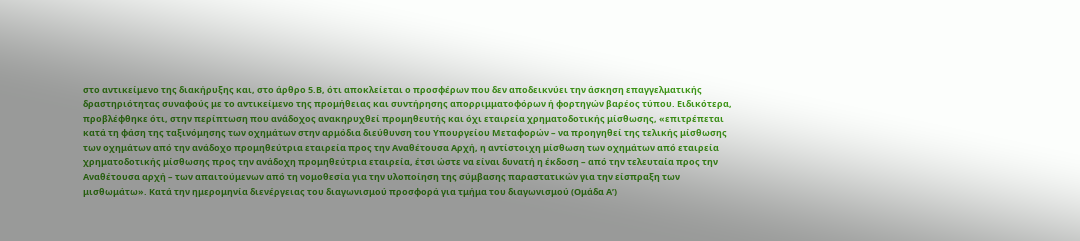στο αντικείμενο της διακήρυξης και, στο άρθρο 5.Β, ότι αποκλείεται ο προσφέρων που δεν αποδεικνύει την άσκηση επαγγελματικής δραστηριότητας συναφούς με το αντικείμενο της προμήθειας και συντήρησης απορριμματοφόρων ή φορτηγών βαρέος τύπου. Ειδικότερα, προβλέφθηκε ότι, στην περίπτωση που ανάδοχος ανακηρυχθεί προμηθευτής και όχι εταιρεία χρηματοδοτικής μίσθωσης, «επιτρέπεται κατά τη φάση της ταξινόμησης των οχημάτων στην αρμόδια διεύθυνση του Υπουργείου Μεταφορών – να προηγηθεί της τελικής μίσθωσης των οχημάτων από την ανάδοχο προμηθεύτρια εταιρεία προς την Αναθέτουσα Αρχή, η αντίστοιχη μίσθωση των οχημάτων από εταιρεία χρηματοδοτικής μίσθωσης προς την ανάδοχη προμηθεύτρια εταιρεία, έτσι ώστε να είναι δυνατή η έκδοση – από την τελευταία προς την Αναθέτουσα αρχή – των απαιτούμενων από τη νομοθεσία για την υλοποίηση της σύμβασης παραστατικών για την είσπραξη των μισθωμάτω». Κατά την ημερομηνία διενέργειας του διαγωνισμού προσφορά για τμήμα του διαγωνισμού (Ομάδα Α’)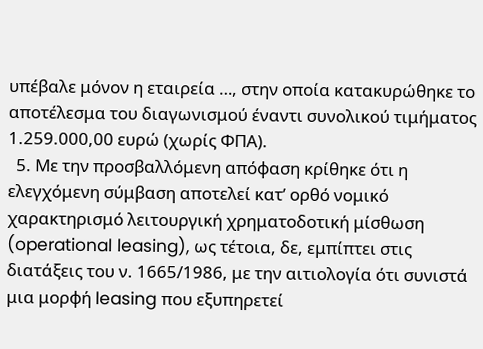υπέβαλε μόνον η εταιρεία …, στην οποία κατακυρώθηκε το αποτέλεσμα του διαγωνισμού έναντι συνολικού τιμήματος 1.259.000,00 ευρώ (χωρίς ΦΠΑ).
  5. Με την προσβαλλόμενη απόφαση κρίθηκε ότι η ελεγχόμενη σύμβαση αποτελεί κατ’ ορθό νομικό χαρακτηρισμό λειτουργική χρηματοδοτική μίσθωση (operational leasing), ως τέτοια, δε, εμπίπτει στις διατάξεις του ν. 1665/1986, με την αιτιολογία ότι συνιστά μια μορφή leasing που εξυπηρετεί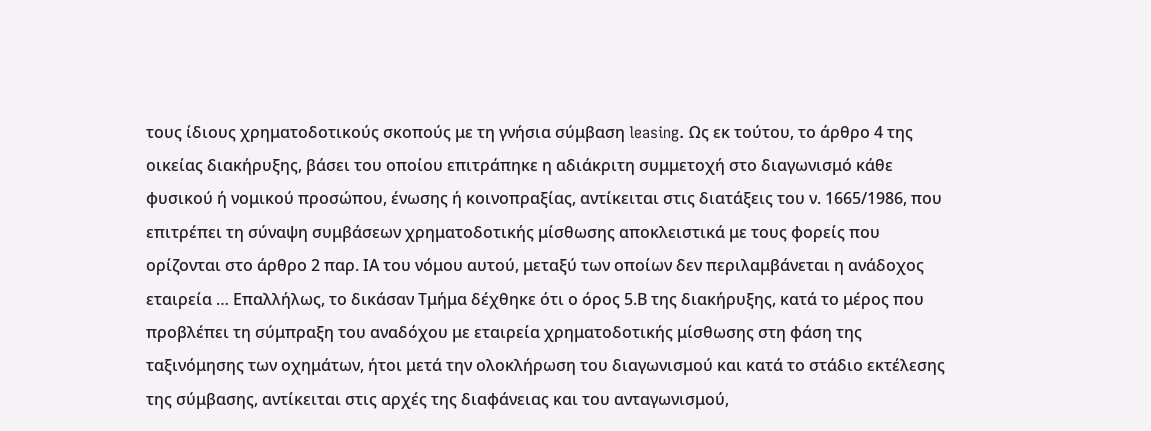τους ίδιους χρηματοδοτικούς σκοπούς με τη γνήσια σύμβαση leasing. Ως εκ τούτου, το άρθρο 4 της οικείας διακήρυξης, βάσει του οποίου επιτράπηκε η αδιάκριτη συμμετοχή στο διαγωνισμό κάθε φυσικού ή νομικού προσώπου, ένωσης ή κοινοπραξίας, αντίκειται στις διατάξεις του ν. 1665/1986, που επιτρέπει τη σύναψη συμβάσεων χρηματοδοτικής μίσθωσης αποκλειστικά με τους φορείς που ορίζονται στο άρθρο 2 παρ. ΙΑ του νόμου αυτού, μεταξύ των οποίων δεν περιλαμβάνεται η ανάδοχος εταιρεία … Επαλλήλως, το δικάσαν Τμήμα δέχθηκε ότι ο όρος 5.Β της διακήρυξης, κατά το μέρος που προβλέπει τη σύμπραξη του αναδόχου με εταιρεία χρηματοδοτικής μίσθωσης στη φάση της ταξινόμησης των οχημάτων, ήτοι μετά την ολοκλήρωση του διαγωνισμού και κατά το στάδιο εκτέλεσης της σύμβασης, αντίκειται στις αρχές της διαφάνειας και του ανταγωνισμού,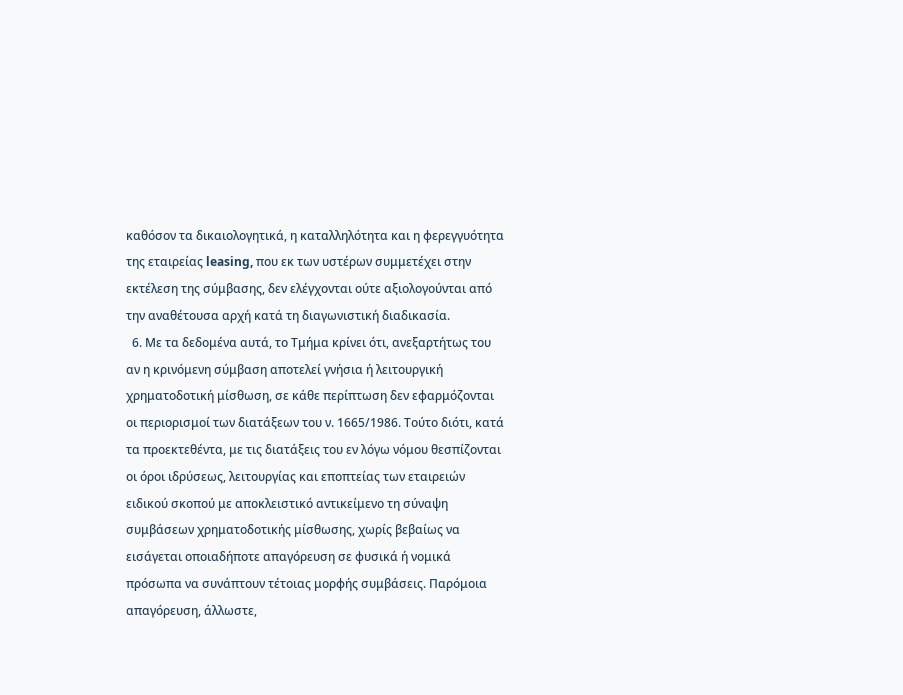καθόσον τα δικαιολογητικά, η καταλληλότητα και η φερεγγυότητα της εταιρείας leasing, που εκ των υστέρων συμμετέχει στην εκτέλεση της σύμβασης, δεν ελέγχονται ούτε αξιολογούνται από την αναθέτουσα αρχή κατά τη διαγωνιστική διαδικασία.
  6. Με τα δεδομένα αυτά, το Τμήμα κρίνει ότι, ανεξαρτήτως του αν η κρινόμενη σύμβαση αποτελεί γνήσια ή λειτουργική χρηματοδοτική μίσθωση, σε κάθε περίπτωση δεν εφαρμόζονται οι περιορισμοί των διατάξεων του ν. 1665/1986. Τούτο διότι, κατά τα προεκτεθέντα, με τις διατάξεις του εν λόγω νόμου θεσπίζονται οι όροι ιδρύσεως, λειτουργίας και εποπτείας των εταιρειών ειδικού σκοπού με αποκλειστικό αντικείμενο τη σύναψη συμβάσεων χρηματοδοτικής μίσθωσης, χωρίς βεβαίως να εισάγεται οποιαδήποτε απαγόρευση σε φυσικά ή νομικά πρόσωπα να συνάπτουν τέτοιας μορφής συμβάσεις. Παρόμοια απαγόρευση, άλλωστε,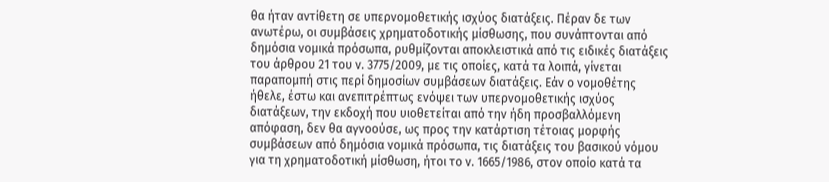θα ήταν αντίθετη σε υπερνομοθετικής ισχύος διατάξεις. Πέραν δε των ανωτέρω, οι συμβάσεις χρηματοδοτικής μίσθωσης, που συνάπτονται από δημόσια νομικά πρόσωπα, ρυθμίζονται αποκλειστικά από τις ειδικές διατάξεις του άρθρου 21 του ν. 3775/2009, με τις οποίες, κατά τα λοιπά, γίνεται παραπομπή στις περί δημοσίων συμβάσεων διατάξεις. Εάν ο νομοθέτης ήθελε, έστω και ανεπιτρέπτως ενόψει των υπερνομοθετικής ισχύος διατάξεων, την εκδοχή που υιοθετείται από την ήδη προσβαλλόμενη απόφαση, δεν θα αγνοούσε, ως προς την κατάρτιση τέτοιας μορφής συμβάσεων από δημόσια νομικά πρόσωπα, τις διατάξεις του βασικού νόμου για τη χρηματοδοτική μίσθωση, ήτοι το ν. 1665/1986, στον οποίο κατά τα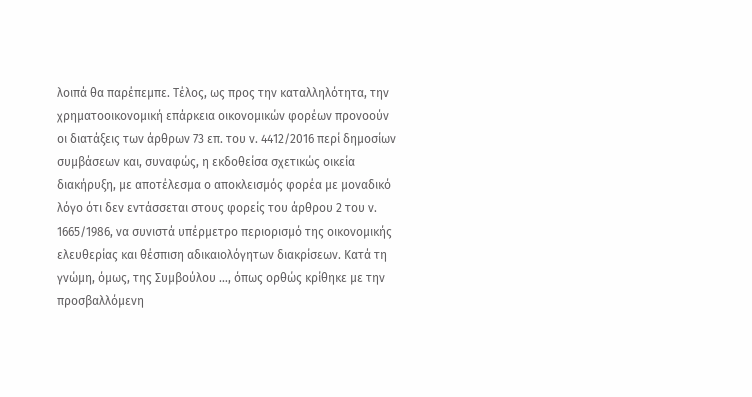λοιπά θα παρέπεμπε. Τέλος, ως προς την καταλληλότητα, την χρηματοοικονομική επάρκεια οικονομικών φορέων προνοούν οι διατάξεις των άρθρων 73 επ. του ν. 4412/2016 περί δημοσίων συμβάσεων και, συναφώς, η εκδοθείσα σχετικώς οικεία διακήρυξη, με αποτέλεσμα ο αποκλεισμός φορέα με μοναδικό λόγο ότι δεν εντάσσεται στους φορείς του άρθρου 2 του ν. 1665/1986, να συνιστά υπέρμετρο περιορισμό της οικονομικής ελευθερίας και θέσπιση αδικαιολόγητων διακρίσεων. Κατά τη γνώμη, όμως, της Συμβούλου …, όπως ορθώς κρίθηκε με την προσβαλλόμενη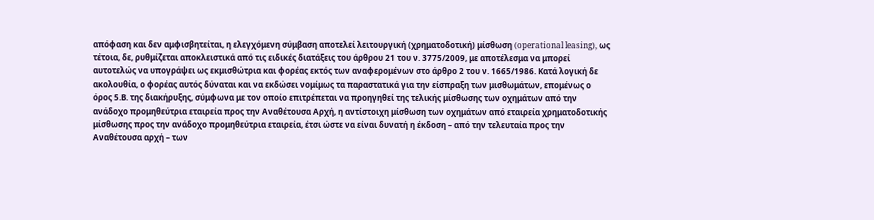απόφαση και δεν αμφισβητείται, η ελεγχόμενη σύμβαση αποτελεί λειτουργική (χρηματοδοτική) μίσθωση (operational leasing), ως τέτοια, δε, ρυθμίζεται αποκλειστικά από τις ειδικές διατάξεις του άρθρου 21 του ν. 3775/2009, με αποτέλεσμα να μπορεί αυτοτελώς να υπογράψει ως εκμισθώτρια και φορέας εκτός των αναφερομένων στο άρθρο 2 του ν. 1665/1986. Κατά λογική δε ακολουθία, ο φορέας αυτός δύναται και να εκδώσει νομίμως τα παραστατικά για την είσπραξη των μισθωμάτων, επομένως ο όρος 5.Β. της διακήρυξης, σύμφωνα με τον οποίο επιτρέπεται να προηγηθεί της τελικής μίσθωσης των οχημάτων από την ανάδοχο προμηθεύτρια εταιρεία προς την Αναθέτουσα Αρχή, η αντίστοιχη μίσθωση των οχημάτων από εταιρεία χρηματοδοτικής μίσθωσης προς την ανάδοχο προμηθεύτρια εταιρεία, έτσι ώστε να είναι δυνατή η έκδοση – από την τελευταία προς την Αναθέτουσα αρχή – των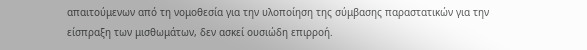απαιτούμενων από τη νομοθεσία για την υλοποίηση της σύμβασης παραστατικών για την είσπραξη των μισθωμάτων, δεν ασκεί ουσιώδη επιρροή.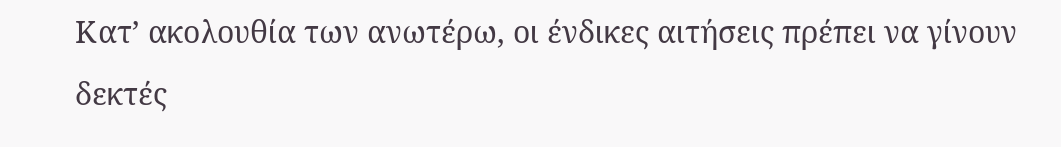Κατ’ ακολουθία των ανωτέρω, οι ένδικες αιτήσεις πρέπει να γίνουν δεκτές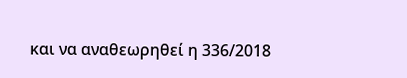και να αναθεωρηθεί η 336/2018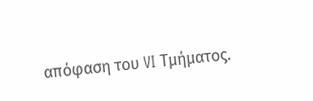απόφαση του VI Τμήματος.